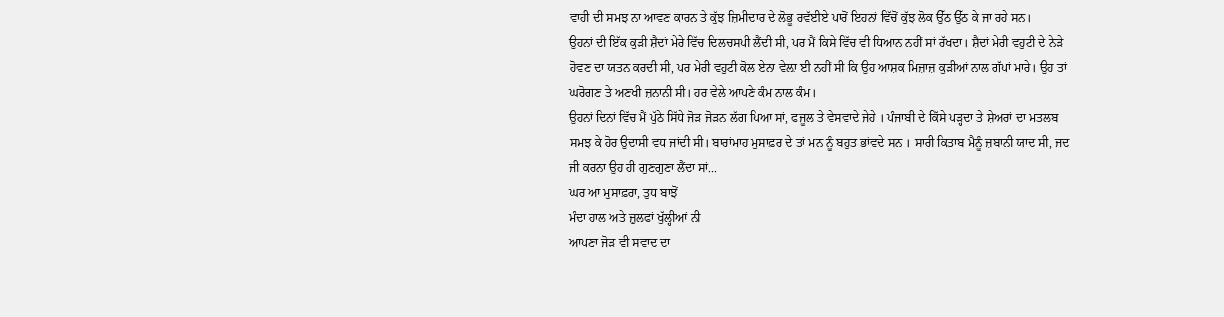ਵਾਹੀ ਦੀ ਸਮਝ ਨਾ ਆਵਣ ਕਾਰਨ ਤੇ ਕੁੱਝ ਜ਼ਿਮੀਦਾਰ ਦੇ ਲੋਭੂ ਰਵੱਈਏ ਪਾਰੋਂ ਇਹਨਾਂ ਵਿੱਚੋਂ ਕੁੱਝ ਲੋਕ ਉੱਠ ਉੱਠ ਕੇ ਜਾ ਰਹੇ ਸਨ।
ਉਹਨਾਂ ਦੀ ਇੱਕ ਕੁੜੀ ਸ਼ੈਦਾਂ ਮੇਰੇ ਵਿੱਚ ਦਿਲਚਸਪੀ ਲੈਂਦੀ ਸੀ, ਪਰ ਮੈਂ ਕਿਸੇ ਵਿੱਚ ਵੀ ਧਿਆਨ ਨਹੀਂ ਸਾਂ ਰੱਖਦਾ। ਸ਼ੈਦਾਂ ਮੇਰੀ ਵਹੁਟੀ ਦੇ ਨੇੜੇ ਹੋਵਣ ਦਾ ਯਤਨ ਕਰਦੀ ਸੀ, ਪਰ ਮੇਰੀ ਵਹੁਟੀ ਕੋਲ ਏਨਾ ਵੇਲ਼ਾ ਈ ਨਹੀਂ ਸੀ ਕਿ ਉਹ ਆਸ਼ਕ ਮਿਜ਼ਾਜ਼ ਕੁੜੀਆਂ ਨਾਲ ਗੱਪਾਂ ਮਾਰੇ। ਉਹ ਤਾਂ ਘਰੋਗਣ ਤੇ ਅਣਖੀ ਜ਼ਨਾਨੀ ਸੀ। ਹਰ ਵੇਲੇ ਆਪਣੇ ਕੰਮ ਨਾਲ ਕੰਮ।
ਉਹਨਾਂ ਦਿਨਾਂ ਵਿੱਚ ਮੈਂ ਪੁੱਠੇ ਸਿੱਧੇ ਜੋੜ ਜੋੜਨ ਲੱਗ ਪਿਆ ਸਾਂ, ਫਜੂਲ ਤੇ ਵੇਸਵਾਦੇ ਜੇਹੇ । ਪੰਜਾਬੀ ਦੇ ਕਿੱਸੇ ਪੜ੍ਹਦਾ ਤੇ ਸ਼ੇਅਰਾਂ ਦਾ ਮਤਲਬ ਸਮਝ ਕੇ ਹੋਰ ਉਦਾਸੀ ਵਧ ਜਾਂਦੀ ਸੀ। ਬਾਰਾਂਮਾਹ ਮੁਸਾਫ਼ਰ ਦੇ ਤਾਂ ਮਨ ਨੂੰ ਬਹੁਤ ਭਾਂਵਦੇ ਸਨ । ਸਾਰੀ ਕਿਤਾਬ ਮੈਨੂੰ ਜ਼ਬਾਨੀ ਯਾਦ ਸੀ, ਜਦ ਜੀ ਕਰਨਾ ਉਹ ਹੀ ਗੁਣਗੁਣਾ ਲੈਂਦਾ ਸਾਂ...
ਘਰ ਆ ਮੁਸਾਫ਼ਰਾ, ਤੁਧ ਬਾਝੋਂ
ਮੰਦਾ ਹਾਲ ਅਤੇ ਜ਼ੁਲਫਾਂ ਖੁੱਲ੍ਹੀਆਂ ਨੀ
ਆਪਣਾ ਜੋੜ ਵੀ ਸਵਾਦ ਦਾ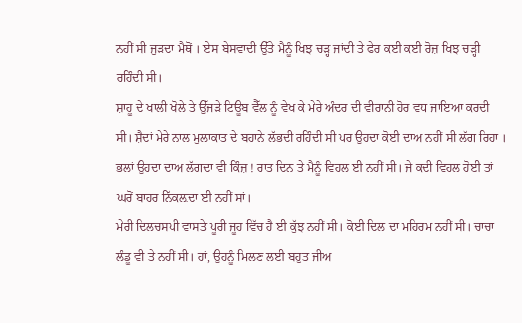ਨਹੀਂ ਸੀ ਜੁੜਦਾ ਮੈਥੋਂ । ਏਸ ਬੇਸਵਾਦੀ ਉੱਤੇ ਮੈਨੂੰ ਖਿਝ ਚੜ੍ਹ ਜਾਂਦੀ ਤੇ ਫੇਰ ਕਈ ਕਈ ਰੋਜ਼ ਖਿਝ ਚੜ੍ਹੀ ਰਹਿੰਦੀ ਸੀ।
ਸ਼ਾਹੂ ਦੇ ਖਾਲੀ ਖੋਲੇ ਤੇ ਉੱਜੜੇ ਟਿਊਬ ਵੈੱਲ ਨੂੰ ਵੇਖ ਕੇ ਮੇਰੇ ਅੰਦਰ ਦੀ ਵੀਰਾਨੀ ਹੋਰ ਵਧ ਜਾਇਆ ਕਰਦੀ ਸੀ। ਸ਼ੈਦਾਂ ਮੇਰੇ ਨਾਲ ਮੁਲਾਕਾਤ ਦੇ ਬਹਾਨੇ ਲੱਭਦੀ ਰਹਿੰਦੀ ਸੀ ਪਰ ਉਹਦਾ ਕੋਈ ਦਾਅ ਨਹੀਂ ਸੀ ਲੱਗ ਰਿਹਾ । ਭਲਾਂ ਉਹਦਾ ਦਾਅ ਲੱਗਦਾ ਵੀ ਕਿੰਜ਼ ! ਰਾਤ ਦਿਨ ਤੇ ਮੈਨੂੰ ਵਿਹਲ ਈ ਨਹੀਂ ਸੀ। ਜੇ ਕਦੀ ਵਿਹਲ ਹੋਈ ਤਾਂ ਘਰੋਂ ਬਾਹਰ ਨਿੱਕਲ਼ਦਾ ਈ ਨਹੀਂ ਸਾਂ।
ਮੇਰੀ ਦਿਲਚਸਪੀ ਵਾਸਤੇ ਪੂਰੀ ਜੂਹ ਵਿੱਚ ਹੈ ਈ ਕੁੱਝ ਨਹੀਂ ਸੀ। ਕੋਈ ਦਿਲ ਦਾ ਮਹਿਰਮ ਨਹੀਂ ਸੀ। ਚਾਚਾ ਲੰਡੂ ਵੀ ਤੇ ਨਹੀਂ ਸੀ। ਹਾਂ, ਉਹਨੂੰ ਮਿਲਣ ਲਈ ਬਹੁਤ ਜੀਅ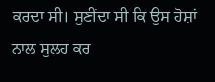ਕਰਦਾ ਸੀ। ਸੁਣੀਂਦਾ ਸੀ ਕਿ ਉਸ ਹੋਸ਼ਾਂ ਨਾਲ ਸੁਲਹ ਕਰ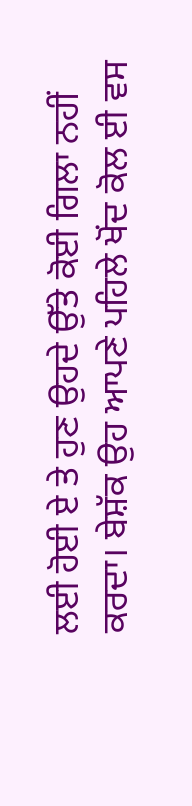ਲਈ ਹੋਈ ਏ ਤੇ ਹੁਣ ਉਹਦੇ ਉੱਤੇ ਕੋਈ ਗਿਲਾ ਨਹੀਂ ਕਰਦਾ। ਬੇਸ਼ੱਕ ਉਹ ਆਪਣੇ ਪਹਿਲੇ ਖੋਂਦ ਕੋਲ ਈ ਵਸ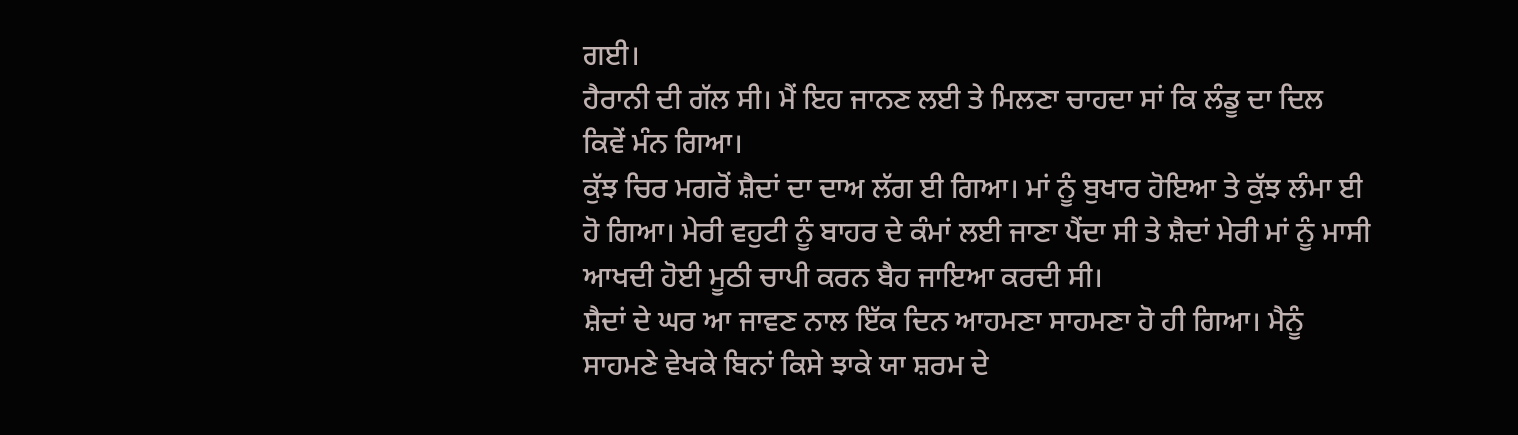ਗਈ।
ਹੈਰਾਨੀ ਦੀ ਗੱਲ ਸੀ। ਮੈਂ ਇਹ ਜਾਨਣ ਲਈ ਤੇ ਮਿਲਣਾ ਚਾਹਦਾ ਸਾਂ ਕਿ ਲੰਡੂ ਦਾ ਦਿਲ ਕਿਵੇਂ ਮੰਨ ਗਿਆ।
ਕੁੱਝ ਚਿਰ ਮਗਰੋਂ ਸ਼ੈਦਾਂ ਦਾ ਦਾਅ ਲੱਗ ਈ ਗਿਆ। ਮਾਂ ਨੂੰ ਬੁਖਾਰ ਹੋਇਆ ਤੇ ਕੁੱਝ ਲੰਮਾ ਈ ਹੋ ਗਿਆ। ਮੇਰੀ ਵਹੁਟੀ ਨੂੰ ਬਾਹਰ ਦੇ ਕੰਮਾਂ ਲਈ ਜਾਣਾ ਪੈਂਦਾ ਸੀ ਤੇ ਸ਼ੈਦਾਂ ਮੇਰੀ ਮਾਂ ਨੂੰ ਮਾਸੀ ਆਖਦੀ ਹੋਈ ਮੂਠੀ ਚਾਪੀ ਕਰਨ ਬੈਹ ਜਾਇਆ ਕਰਦੀ ਸੀ।
ਸ਼ੈਦਾਂ ਦੇ ਘਰ ਆ ਜਾਵਣ ਨਾਲ ਇੱਕ ਦਿਨ ਆਹਮਣਾ ਸਾਹਮਣਾ ਹੋ ਹੀ ਗਿਆ। ਮੈਨੂੰ ਸਾਹਮਣੇ ਵੇਖਕੇ ਬਿਨਾਂ ਕਿਸੇ ਝਾਕੇ ਯਾ ਸ਼ਰਮ ਦੇ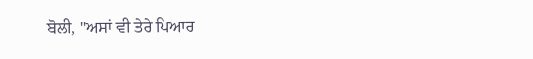ਬੋਲੀ, "ਅਸਾਂ ਵੀ ਤੇਰੇ ਪਿਆਰ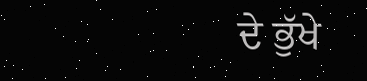ਦੇ ਭੁੱਖੇ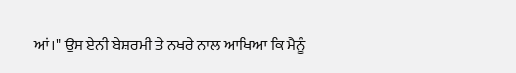ਆਂ।" ਉਸ ਏਨੀ ਬੇਸ਼ਰਮੀ ਤੇ ਨਖਰੇ ਨਾਲ ਆਖਿਆ ਕਿ ਮੈਨੂੰ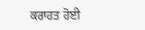ਕਰਾਹਤ ਹੋਈ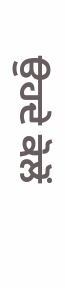ਉਹਦੇ ਕੋਲੋਂ